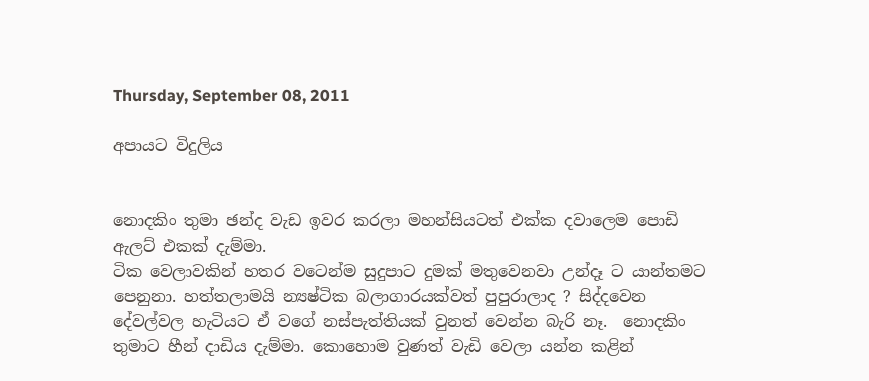Thursday, September 08, 2011

අපායට විදුලිය


නොදකිං තුමා ඡන්ද වැඩ ඉවර කරලා මහන්සියටත් එක්ක දවාලෙම පොඩි ඇලට් එකක් දැම්මා.
ටික වෙලාවකින් හතර වටෙන්ම සුදුපාට දුමක් මතුවෙනවා උන්දෑ ට යාන්තමට පෙනුනා. හත්තලාමයි න්‍යෂ්ටික බලාගාරයක්වත් පුපුරාලාද ? සිද්දවෙන දේවල්වල හැටියට ඒ වගේ නස්පැත්තියක් වුනත් වෙන්න බැරි නෑ.  නොදකිං තුමාට හීන් දාඩිය දැම්මා. කොහොම වුණත් වැඩි වෙලා යන්න කළින්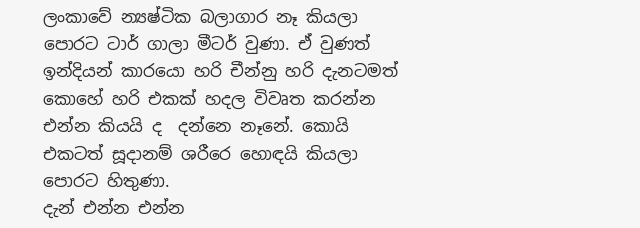ලංකාවේ න්‍යෂ්ටික බලාගාර නෑ කියලා පොරට ටාර් ගාලා මීටර් වුණා. ඒ වුණත් ඉන්දියන් කාරයො හරි චීන්නු හරි දැනටමත් කොහේ හරි එකක් හදල විවෘත කරන්න එන්න කියයි ද  දන්නෙ නෑනේ. කොයි එකටත් සූදානම් ශරීරෙ හොඳයි කියලා පොරට හිතුණා.
දැන් එන්න එන්න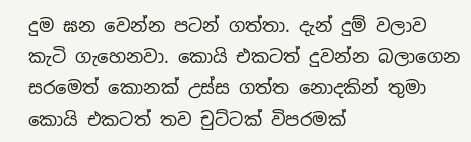දුම ඝන වෙන්න පටන් ගත්තා. දැන් දුම් වලාව කැටි ගැහෙනවා. කොයි එකටත් දුවන්න බලාගෙන සරමෙත් කොනක් උස්ස ගත්ත නොදකින් තුමා කොයි එකටත් තව චුට්ටක් විපරමක්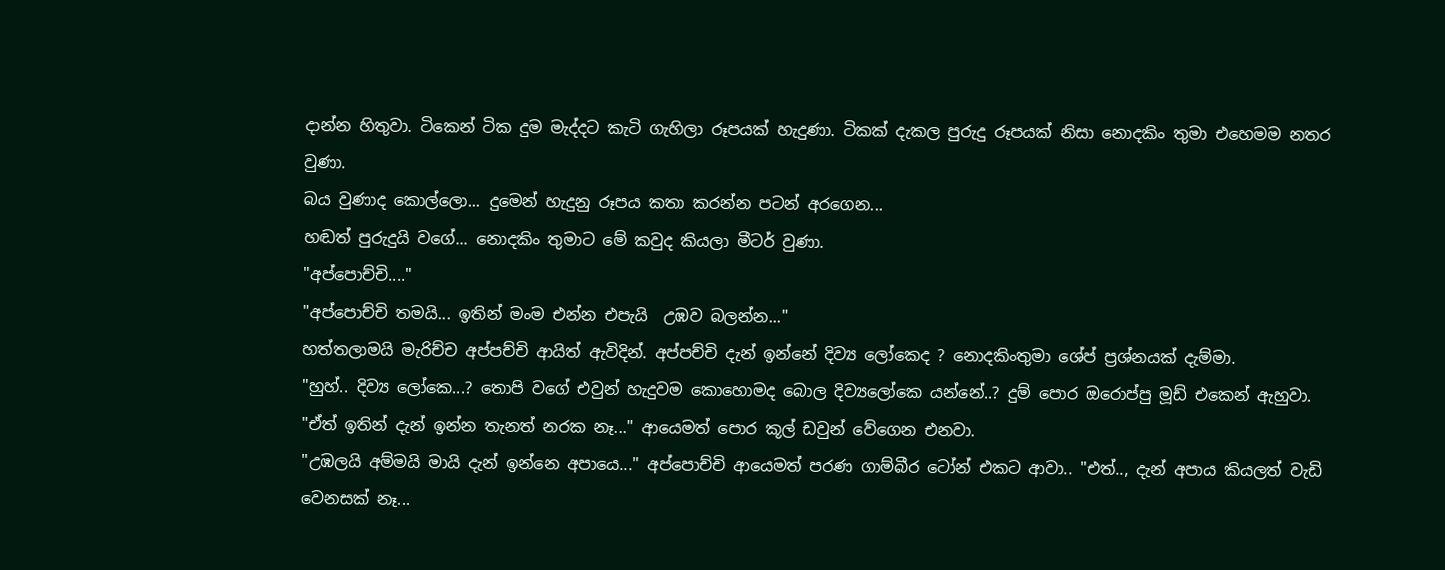දාන්න හිතුවා. ටිකෙන් ටික දුම මැද්දට කැටි ගැහිලා රූපයක් හැදුණා. ටිකක් දැකල පුරුදු රූපයක් නිසා නොදකිං තුමා එහෙමම නතර වුණා.
බය වුණාද කොල්ලො... දුමෙන් හැදුනු රූපය කතා කරන්න පටන් අරගෙන...
හඬත් පුරුදුයි වගේ... නොදකිං තුමාට මේ කවුද කියලා මීටර් වුණා.
"අප්පොච්චි...."
"අප්පොච්චි තමයි... ඉතින් මංම එන්න එපැයි  උඹව බලන්න..."
හත්තලාමයි මැරිච්ච අප්පච්චි ආයිත් ඇවිදින්. අප්පච්චි දැන් ඉන්නේ දිව්‍ය ලෝකෙද ? නොදකිංතුමා ශේප් ප්‍රශ්නයක් දැම්මා.
"හුහ්.. දිව්‍ය ලෝකෙ...? තොපි වගේ එවුන් හැදුවම කොහොමද බොල දිව්‍යලෝකෙ යන්නේ..? දුම් පොර ඔරොප්පු මූඩ් එකෙන් ඇහුවා.
"ඒත් ඉතින් දැන් ඉන්න තැනත් නරක නෑ..." ආයෙමත් පොර කූල් ඩවුන් වේගෙන එනවා.
"උඹලයි අම්මයි මායි දැන් ඉන්නෙ අපායෙ..." අප්පොච්චි ආයෙමත් පරණ ගාම්බීර ටෝන් එකට ආවා.. "එත්.., දැන් අපාය කියලත් වැඩි වෙනසක් නෑ...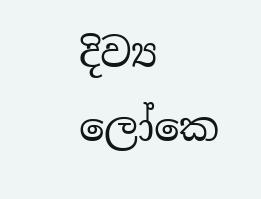දිව්‍ය ලෝකෙ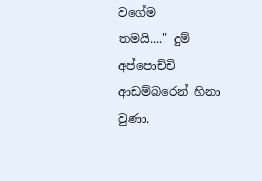වගේම
තමයි...." දුම් අප්පොච්චි ආඩම්බරෙන් හිනා වුණා.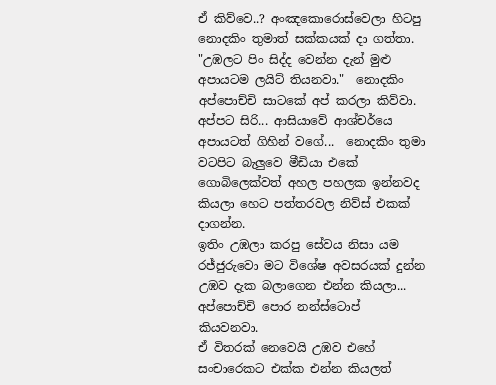ඒ කිව්වෙ..? අංඤකොරොස්වෙලා හිටපු නොදකිං තුමාත් සක්කයක් දා ගත්තා.
"උඹලට පිං සිද්ද වෙන්න දැන් මුළු අපායටම ලයිට් තියනවා."  නොදකිං අප්පොච්චි සාටකේ අප් කරලා කිව්වා.
අප්පට සිරි... ආසියාවේ ආශ්චර්යෙ අපායටත් ගිහින් වගේ...  නොදකිං තුමා වටපිට බැලුවෙ මීඩියා ‍එකේ ගොබිලෙක්වත් අහල පහලක ඉන්නවද කියලා හෙට පත්තරවල නිව්ස් එකක් දාගන්න.
ඉතිං උඹලා කරපු සේවය නිසා යම රජ්ජුරුවො මට විශේෂ අවසරයක් දුන්න උඹව දැක බලාගෙන එන්න කියලා... අප්පොච්චි පොර නන්ස්ටොප් කියවනවා.
ඒ විතරක් නෙවෙයි උඹව එහේ සංචාරෙකට එක්ක එන්න කියලත්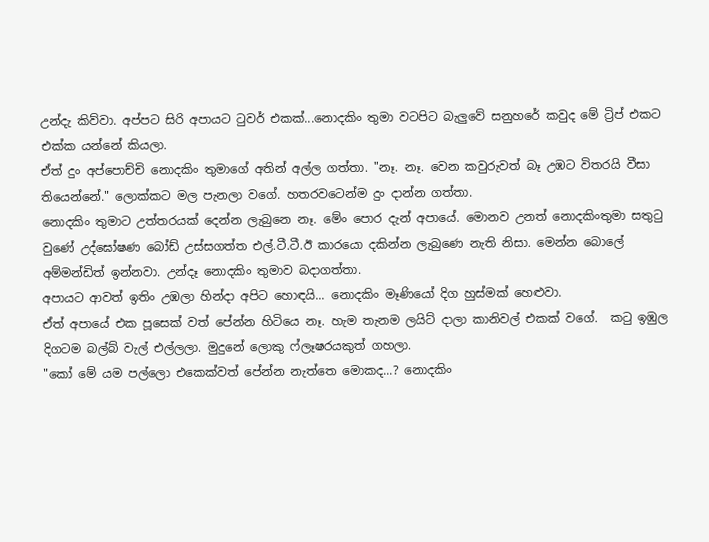උන්දැ කිව්වා. අප්පට සිරි අපායට ටුවර් එකක්...නොදකිං තුමා වටපිට බැලුවේ සනුහරේ කවුද මේ ට්‍රිප් එකට එක්ක යන්නේ කියලා.
ඒත් දුං අප්පොච්චි නොදකිං තුමාගේ අතින් අල්ල ගත්තා. "නෑ. නෑ. වෙන කවුරුවත් බෑ උඹට විතරයි වීසා තියෙන්නේ." ලොක්කට මල පැනලා වගේ. හතරවටෙන්ම දුං දාන්න ගත්තා.
නොදකිං තුමාට උත්තරයක් දෙන්න ලැබුනෙ නෑ. මේං පොර දැන් අපායේ. මොනව උනත් නොදකිංතුමා සතුටු වුණේ උද්ඝෝෂණ බෝඩ් උස්සගත්ත එල්.ටී.ටී.ඊ කාරයො දකින්න ලැබුණෙ නැති නිසා. මෙන්න බොලේ අම්මන්ඩිත් ඉන්නවා. උන්දෑ නොදකිං තුමාව බදාගත්තා.
අපායට ආවත් ඉතිං උඹලා හින්දා අපිට හොඳයි... නොදකිං මෑණියෝ දිග හුස්මක් හෙළුවා.
ඒත් අපායේ එක පූසෙක් වත් පේන්න හිටියෙ නෑ. හැම තැනම ලයිට් දාලා කානිවල් එකක් වගේ.  කටු ඉඹුල දිගටම බල්බ් වැල් එල්ලලා. මුදුනේ ලොකු ෆ්ලෑෂරයකුත් ගහලා.
"කෝ මේ යම පල්ලො එකෙක්වත් පේන්න නැත්තෙ මොකද...? නොදකිං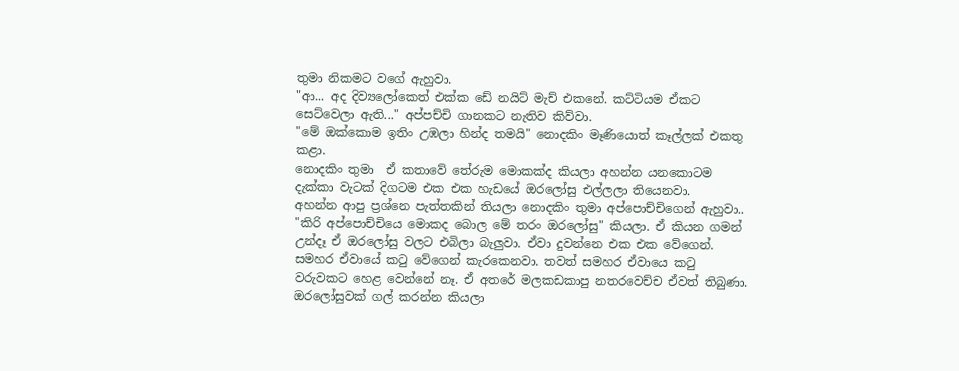තුමා නිකමට වගේ ඇහුවා.
"ආ... අද දිව්‍ය‍ලෝකෙත් එක්ක ඩේ නයිට් මැච් එකනේ. කට්ටියම ඒකට සෙට්වෙලා ඇති..." අප්පච්චි ගානකට නැතිව කිව්වා.
"මේ ඔක්කොම ඉතිං උඹලා හින්ද තමයි" නොදකිං මෑණියොත් කෑල්ලක් එකතු කළා.
නොදකිං තුමා  ඒ කතාවේ තේරුම මොකක්ද කියලා අහන්න යනකොටම දැක්කා වැටක් දිගටම එක එක හැඩයේ ඔරලෝසු එල්ලලා තියෙනවා.
අහන්න ආපු ප්‍රශ්නෙ පැත්තකින් තියලා නොදකිං තුමා අ‍ප්පොච්චිගෙන් ඇහුවා..
"කිරි අප්පොච්චියෙ මොකද බොල මේ තරං ඔරලෝසු" කියලා. ඒ කියන ගමන් උන්දෑ ඒ ඔරලෝසු වලට එබිලා බැලුවා. ඒවා දුවන්නෙ එක එක වේගෙන්. සමහර ඒවායේ කටු වේගෙන් කැරකෙනවා. තවත් සමහර ‍ඒවායෙ කටු වරුවකට හෙළ වෙන්නේ නෑ. ඒ අතරේ මලකඩකාපු නතරවෙච්ච ඒවත් තිබුණා.
ඔරලෝසුවක් ගල් කරන්න කියලා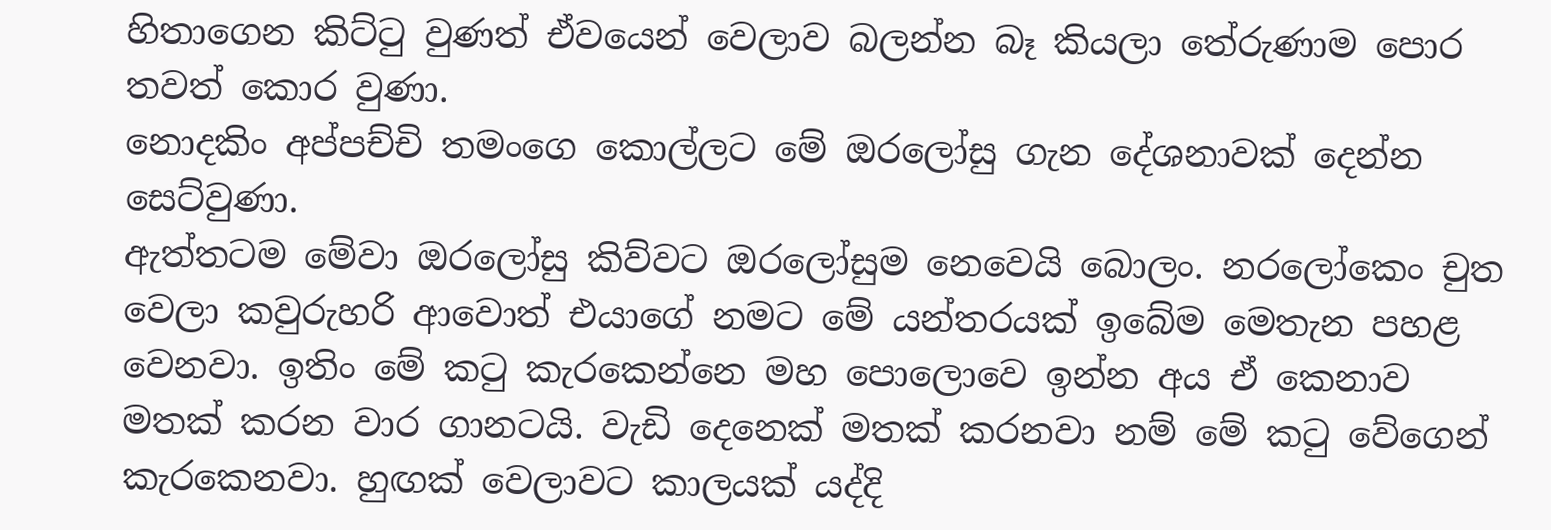හිතාගෙන කිට්ටු වුණත් ඒවයෙන් වෙලාව බලන්න බෑ කියලා තේරුණාම පොර තවත් කොර වුණා.
නොදකිං අප්පච්චි ‍තමංගෙ කොල්ලට මේ ඔරලෝසු ගැන දේශනාවක් දෙන්න සෙට්වුණා.
ඇත්තටම මේවා ‍ඔරලෝසු කිව්වට ඔරලෝසුම නෙවෙයි බොලං. නරලෝකෙං චුත වෙලා කවුරුහරි ආවොත් එයාගේ නමට මේ යන්තරයක් ඉබේම මෙතැන පහළ වෙනවා. ඉතිං මේ කටු කැරකෙන්නෙ මහ පොලොවෙ ඉන්න අය ඒ කෙනාව මතක් කරන වාර ගානටයි. වැඩි දෙනෙක් මතක් කරනවා නම් මේ කටු වේගෙන් කැරකෙනවා. හුඟක් වෙලාවට කාලයක් යද්දි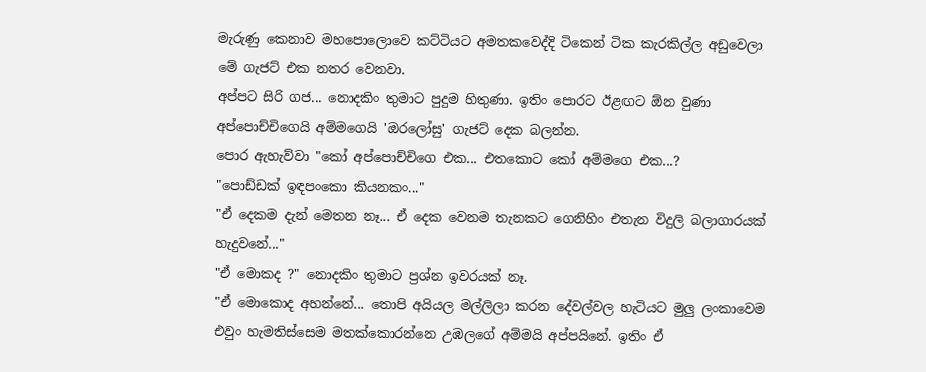මැරුණු කෙනාව මහපොලොවෙ කට්ටියට අමතකවෙද්දි ටිකෙන් ටික කැරකිල්ල අඩුවෙලා මේ ගැජට් එක නතර වෙනවා.
අප්පට සිරි ගජ... නොදකිං තුමාට පුදුම හිතුණා. ඉතිං පොරට ඊළඟට ඕන වුණා අප්පොච්චිගෙයි අම්මගෙයි 'ඔරලෝසු' ගැජට් දෙක බලන්න.
පොර ඇහැව්වා "කෝ අප්පොච්චිගෙ එක... එතකොට කෝ අම්මගෙ එක...?
"පොඩ්ඩක් ඉඳපංකො කියනකං..."
"ඒ දෙකම දැන් මෙතන නෑ... ඒ දෙක වෙනම තැනකට ගෙනිහිං එතැන විදුලි බලාගාරයක් හැදුවනේ..."
"ඒ මොකද ?" නොදකිං තුමාට ප්‍රශ්න ඉවරයක් නෑ.
"ඒ මොකොද අහන්නේ... තොපි අයියල මල්ලිලා කරන දේවල්වල හැටියට මුලු ලංකාවෙම එවුං හැමතිස්සෙම මතක්කොරන්නෙ උඹලගේ අම්මයි අප්පයිනේ. ඉතිං ඒ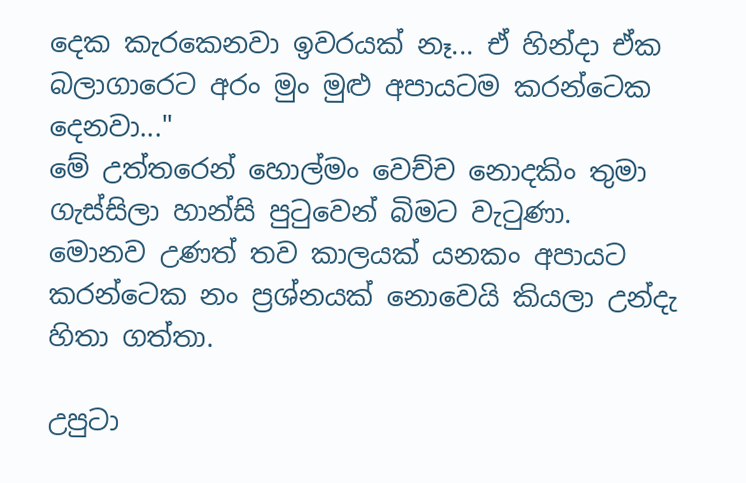දෙක කැරකෙනවා ඉවරයක් නෑ... ඒ හින්දා ඒක බලාගාරෙට අරං මුං මුළු අපායටම කරන්ටෙක දෙනවා..."
මේ උත්තරෙන් හොල්මං වෙච්ච නොදකිං තුමා ගැස්සිලා හාන්සි පුටුවෙන් බිමට වැටුණා.
මොනව උණත් තව කාලයක් යනකං අපායට කරන්ටෙක නං ප්‍රශ්නයක් නොවෙයි කියලා උන්දැ හිතා ගත්තා.

උපුටා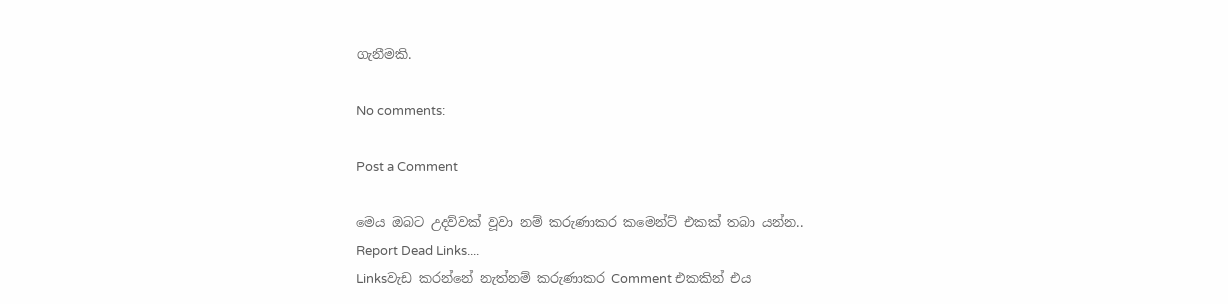ගැනීමකි.

No comments:

Post a Comment

මෙය ඔබට උදව්වක් වූවා නම් කරුණාකර කමෙන්ට් එකක් තබා යන්න..
Report Dead Links....
Linksවැඩ කරන්නේ නැත්නම් කරුණාකර Comment එකකින් එය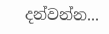දන්වන්න...